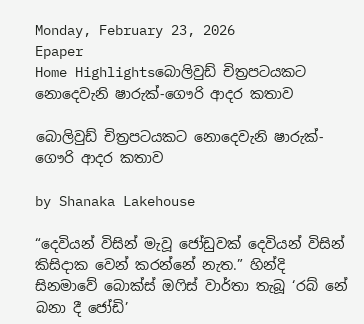Monday, February 23, 2026
Epaper
Home Highlightsබොලිවුඩ් චිත්‍රපටයකට නොදෙවැනි ෂාරුක්-ගෞරි ආදර කතාව

බොලිවුඩ් චිත්‍රපටයකට නොදෙවැනි ෂාරුක්-ගෞරි ආදර කතාව

by Shanaka Lakehouse

“දෙවියන් විසින් මැවූ ජෝඩුවක් දෙවියන් විසින් කිසිදාක වෙන් කරන්නේ නැත.” හින්දි සිනමාවේ බොක්ස් ඔෆිස් වාර්තා තැබූ ‘රබ් නේ බනා දී ජෝඩි’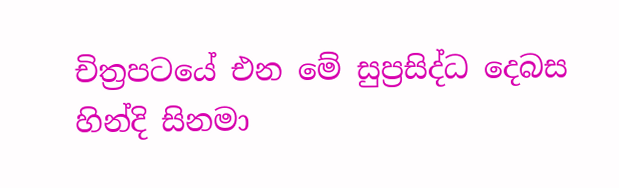චිත්‍රපටයේ එන මේ සුප්‍රසිද්ධ දෙබස හින්දි සිනමා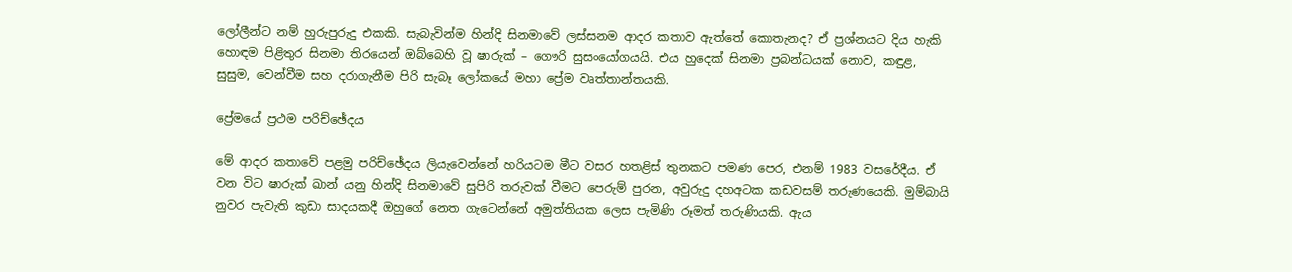ලෝලීන්ට නම් හුරුපුරුදු එකකි. සැබැවින්ම හින්දි සිනමාවේ ලස්සනම ආදර කතාව ඇත්තේ කොතැනද? ඒ ප්‍රශ්නයට දිය හැකි හොඳම පිළිතුර සිනමා තිරයෙන් ඔබ්බෙහි වූ ෂාරුක් – ගෞරි සුසංයෝගයයි. එය හුදෙක් සිනමා ප්‍රබන්ධයක් නොව, කඳුළ, සුසුම, වෙන්වීම සහ දරාගැනීම පිරි සැබෑ ලෝකයේ මහා ප්‍රේම වෘත්තාන්තයකි.

ප්‍රේමයේ ප්‍රථම පරිච්ඡේදය

මේ ආදර කතාවේ පළමු පරිච්ඡේදය ලියැවෙන්නේ හරියටම මීට වසර හතළිස් තුනකට පමණ පෙර, එනම් 1983 වසරේදීය. ඒ වන විට ෂාරුක් ඛාන් යනු හින්දි සිනමාවේ සුපිරි තරුවක් වීමට පෙරුම් පුරන, අවුරුදු දහඅටක කඩවසම් තරුණයෙකි. මුම්බායි නුවර පැවැති කුඩා සාදයකදී ඔහුගේ නෙත ගැටෙන්නේ අමුත්තියක ලෙස පැමිණි රූමත් තරුණියකි. ඇය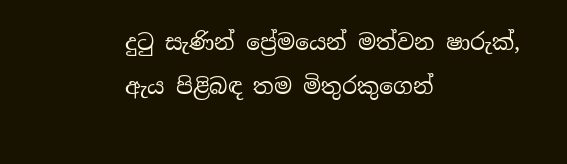දුටු සැණින් ප්‍රේමයෙන් මත්වන ෂාරුක්, ඇය පිළිබඳ තම මිතුරකුගෙන්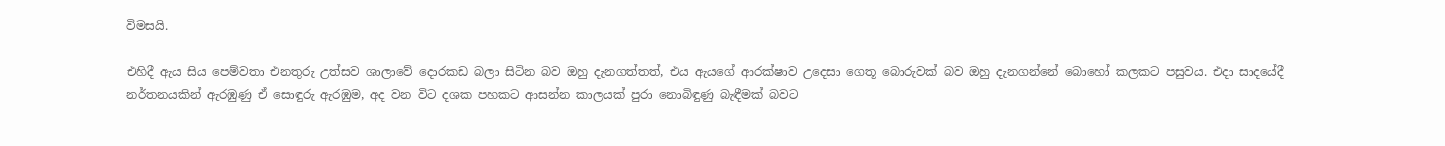විමසයි.

එහිදී ඇය සිය පෙම්වතා එනතුරු උත්සව ශාලාවේ දොරකඩ බලා සිටින බව ඔහු දැනගත්තත්, එය ඇයගේ ආරක්ෂාව උදෙසා ගෙතූ බොරුවක් බව ඔහු දැනගන්නේ බොහෝ කලකට පසුවය. එදා සාදයේදී නර්තනයකින් ඇරඹුණු ඒ සොඳුරු ඇරඹුම, අද වන විට දශක පහකට ආසන්න කාලයක් පුරා නොබිඳුණු බැඳීමක් බවට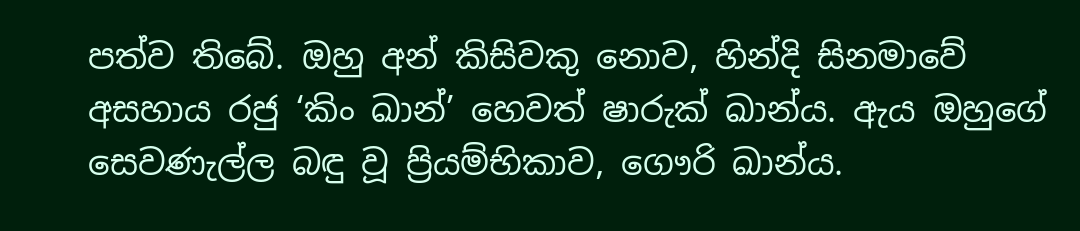පත්ව තිබේ. ඔහු අන් කිසිවකු නොව, හින්දි සිනමාවේ අසහාය රජු ‘කිං ඛාන්’ හෙවත් ෂාරුක් ඛාන්ය. ඇය ඔහුගේ සෙවණැල්ල බඳු වූ ප්‍රියම්භිකාව, ගෞරි ඛාන්ය.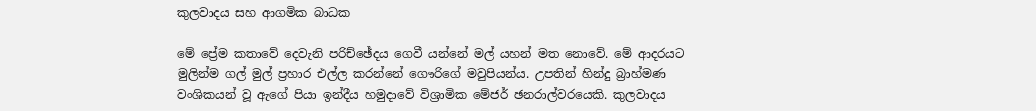කුලවාදය සහ ආගමික බාධක

මේ ප්‍රේම කතාවේ දෙවැනි පරිච්ඡේදය ගෙවී යන්නේ මල් යහන් මත නොවේ. මේ ආදරයට මුලින්ම ගල් මුල් ප්‍රහාර එල්ල කරන්නේ ගෞරිගේ මවුපියන්ය. උපතින් හින්දු බ්‍රාහ්මණ වංශිකයන් වූ ඇගේ පියා ඉන්දීය හමුදාවේ විශ්‍රාමික මේජර් ඡනරාල්වරයෙකි. කුලවාදය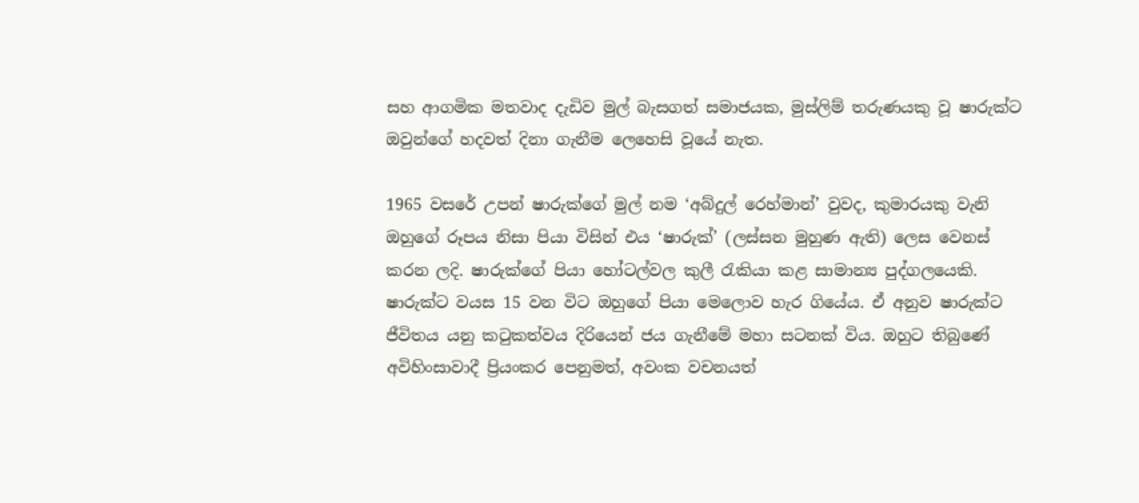සහ ආගමික මතවාද දැඩිව මුල් බැසගත් සමාජයක, මුස්ලිම් තරුණයකු වූ ෂාරුක්ට ඔවුන්ගේ හදවත් දිනා ගැනීම ලෙහෙසි වූයේ නැත.

1965 වසරේ උපන් ෂාරුක්ගේ මුල් නම ‘අබ්දුල් රෙහ්මාන්’ වුවද, කුමාරයකු වැනි ඔහුගේ රූපය නිසා පියා විසින් එය ‘ෂාරුක්’ (ලස්සන මුහුණ ඇති) ලෙස වෙනස් කරන ලදි. ෂාරුක්ගේ පියා හෝටල්වල කුලී රැකියා කළ සාමාන්‍ය පුද්ගලයෙකි. ෂාරුක්ට වයස 15 වන විට ඔහුගේ පියා මෙලොව හැර ගියේය. ඒ අනුව ෂාරුක්ට ජීවිතය යනු කටුකත්වය දිරියෙන් ජය ගැනීමේ මහා සටනක් විය. ඔහුට තිබුණේ අවිහිංසාවාදී ප්‍රියංකර පෙනුමත්, අවංක වචනයත්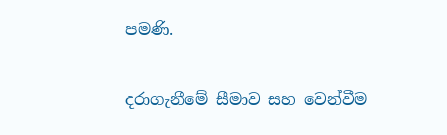පමණි.

දරාගැනීමේ සීමාව සහ වෙන්වීම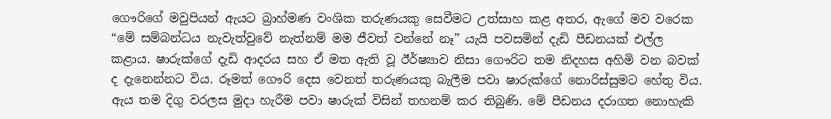ගෞරිගේ මවුපියන් ඇයට බ්‍රාහ්මණ වංශික තරුණයකු සෙවීමට උත්සාහ කළ අතර, ඇගේ මව වරෙක “මේ සම්බන්ධය නැවැත්වුවේ නැත්නම් මම ජීවත් වන්නේ නෑ” යැයි පවසමින් දැඩි පීඩනයක් එල්ල කළාය. ෂාරුක්ගේ දැඩි ආදරය සහ ඒ මත ඇති වූ ඊර්ෂ්‍යාව නිසා ගෞරිට තම නිදහස අහිමි වන බවක් ද දැනෙන්නට විය. රූමත් ගෞරි දෙස වෙනත් තරුණයකු බැලීම පවා ෂාරුක්ගේ නොරිස්සුමට හේතු විය. ඇය තම දිගු වරලස මුදා හැරීම පවා ෂාරුක් විසින් තහනම් කර තිබුණි. මේ පීඩනය දරාගත නොහැකි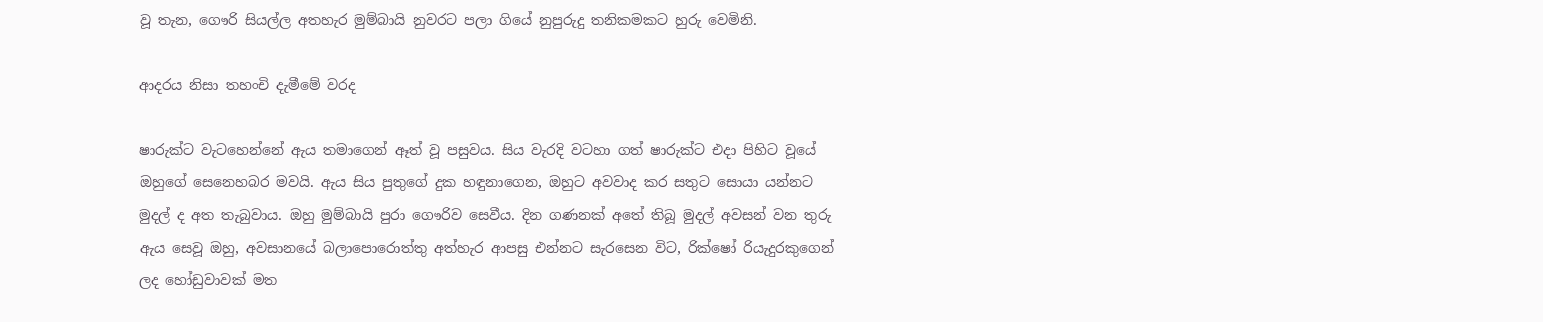වූ තැන, ගෞරි සියල්ල අතහැර මුම්බායි නුවරට පලා ගියේ නුපුරුදු තනිකමකට හුරු වෙමිනි.

ආදරය නිසා තහංචි දැමීමේ වරද

ෂාරුක්ට වැටහෙන්නේ ඇය තමාගෙන් ඈත් වූ පසුවය. සිය වැරදි වටහා ගත් ෂාරුක්ට එදා පිහිට වූයේ ඔහුගේ සෙනෙහබර මවයි. ඇය සිය පුතුගේ දුක හඳුනාගෙන, ඔහුට අවවාද කර සතුට සොයා යන්නට මුදල් ද අත තැබුවාය. ඔහු මුම්බායි පුරා ගෞරිව සෙවීය. දින ගණනක් අතේ තිබූ මුදල් අවසන් වන තුරු ඇය සෙවූ ඔහු, අවසානයේ බලාපොරොත්තු අත්හැර ආපසු එන්නට සැරසෙන විට, රික්ෂෝ රියැදුරකුගෙන් ලද හෝඩුවාවක් මත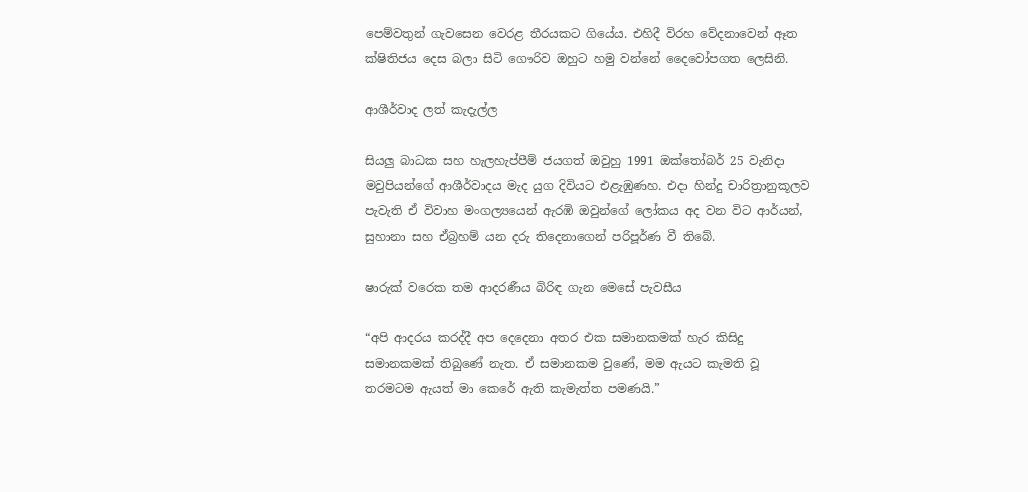පෙම්වතුන් ගැවසෙන වෙරළ තීරයකට ගියේය. එහිදී විරහ වේදනාවෙන් ඈත ක්ෂිතිජය දෙස බලා සිටි ගෞරිව ඔහුට හමු වන්නේ දෛවෝපගත ලෙසිනි.

ආශීර්වාද ලත් කැදැල්ල

සියලු බාධක සහ හැලහැප්පීම් ජයගත් ඔවුහු 1991 ඔක්තෝබර් 25 වැනිදා මවුපියන්ගේ ආශීර්වාදය මැද යුග දිවියට එළැඹුණහ. එදා හින්දු චාරිත්‍රානුකූලව පැවැති ඒ විවාහ මංගල්‍යයෙන් ඇරඹි ඔවුන්ගේ ලෝකය අද වන විට ආර්යන්, සුහානා සහ ඒබ්‍රහම් යන දරු තිදෙනාගෙන් පරිපූර්ණ වී තිබේ.

ෂාරුක් වරෙක තම ආදරණීය බිරිඳ ගැන මෙසේ පැවසීය

“අපි ආදරය කරද්දී අප දෙදෙනා අතර එක සමානකමක් හැර කිසිදු සමානකමක් තිබුණේ නැත. ඒ සමානකම වුණේ, මම ඇයට කැමති වූ තරමටම ඇයත් මා කෙරේ ඇති කැමැත්ත පමණයි.”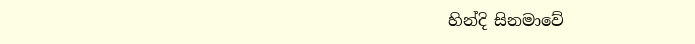හින්දි සිනමාවේ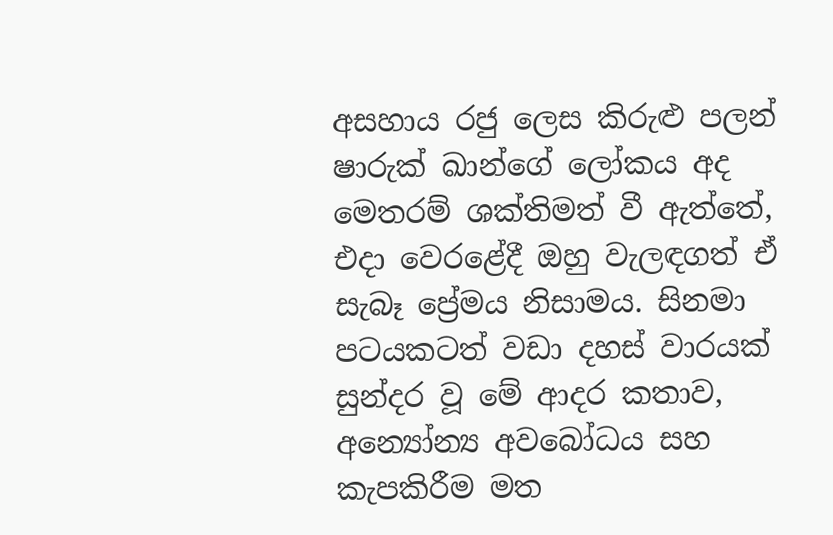අසහාය රජු ලෙස කිරුළු පලන් ෂාරුක් ඛාන්ගේ ලෝකය අද මෙතරම් ශක්තිමත් වී ඇත්තේ, එදා වෙරළේදී ඔහු වැලඳගත් ඒ සැබෑ ප්‍රේමය නිසාමය. සිනමා පටයකටත් වඩා දහස් වාරයක් සුන්දර වූ මේ ආදර කතාව, අන්‍යෝන්‍ය අවබෝධය සහ කැපකිරීම මත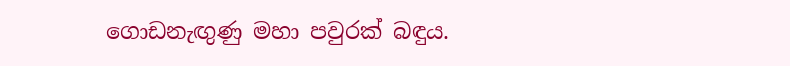ගොඩනැඟුණු මහා පවුරක් බඳුය.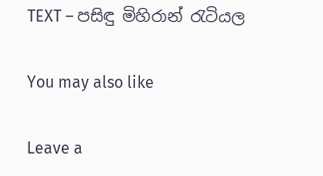TEXT – පසිඳු මිහිරාන් රැටියල

You may also like

Leave a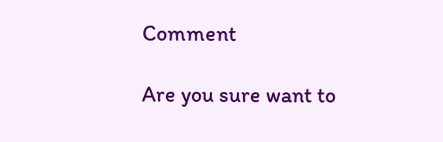Comment

Are you sure want to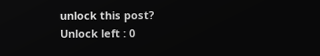unlock this post?
Unlock left : 0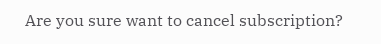Are you sure want to cancel subscription?